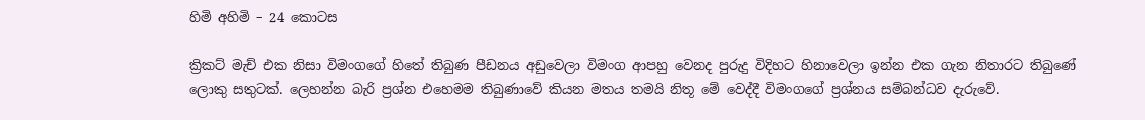හිමි අහිමි – 24 කොටස

ක්‍රිකට් මැච් එක නිසා විමංගගේ හිතේ තිබුණ පීඩනය අඩුවෙලා විමංග ආපහු වෙනද පුරුදු විදිහට හිනාවෙලා ඉන්න එක ගැන නිතාරට තිබුණේ ලොකු සතුටක්. ලෙහන්න බැරි ප්‍රශ්න එහෙමම තිබුණාවේ කියන මතය තමයි නිතූ මේ වෙද්දී විමංගගේ ප්‍රශ්නය සම්බන්ධව දැරුවේ.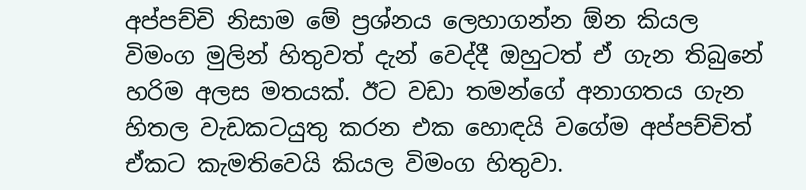අප්පච්චි නිසාම මේ ප්‍රශ්නය ලෙහාගන්න ඕන කියල විමංග මුලින් හිතුවත් දැන් වෙද්දී ඔහුටත් ඒ ගැන තිබුනේ හරිම අලස මතයක්. ඊට වඩා තමන්ගේ අනාගතය ගැන හිතල වැඩකටයුතු කරන එක හොඳයි වගේම අප්පච්චිත් ඒකට කැමතිවෙයි කියල විමංග හිතුවා.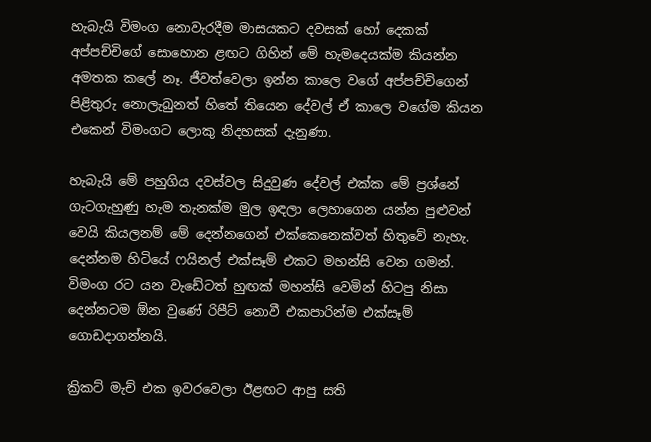හැබැයි විමංග නොවැරදීම මාසයකට දවසක් හෝ දෙකක් අප්පච්චිගේ සොහොන ළඟට ගිහින් මේ හැමදෙයක්ම කියන්න අමතක කලේ නෑ. ජීවත්වෙලා ඉන්න කාලෙ වගේ අප්පච්චිගෙන් පිළිතුරු නොලැබුනත් හිතේ තියෙන දේවල් ඒ කාලෙ වගේම කියන එකෙන් විමංගට ලොකු නිදහසක් දැනුණා.

හැබැයි මේ පහුගිය දවස්වල සිදුවුණ දේවල් එක්ක මේ ප්‍රශ්නේ ගැටගැහුණු හැම තැනක්ම මුල ඉඳලා ලෙහාගෙන යන්න පුළුවන් වෙයි කියලනම් මේ දෙන්නගෙන් එක්කෙනෙක්වත් හිතුවේ නැහැ. දෙන්නම හිටියේ ෆයිනල් එක්සෑම් එකට මහන්සි වෙන ගමන්. විමංග රට යන වැඩේටත් හුඟක් මහන්සි වෙමින් හිටපු නිසා දෙන්නටම ඕන වුණේ රිපීට් නොවී එකපාරින්ම එක්සෑම් ගොඩදාගන්නයි.

ක්‍රිකට් මැච් එක ඉවරවෙලා ඊළඟට ආපු සති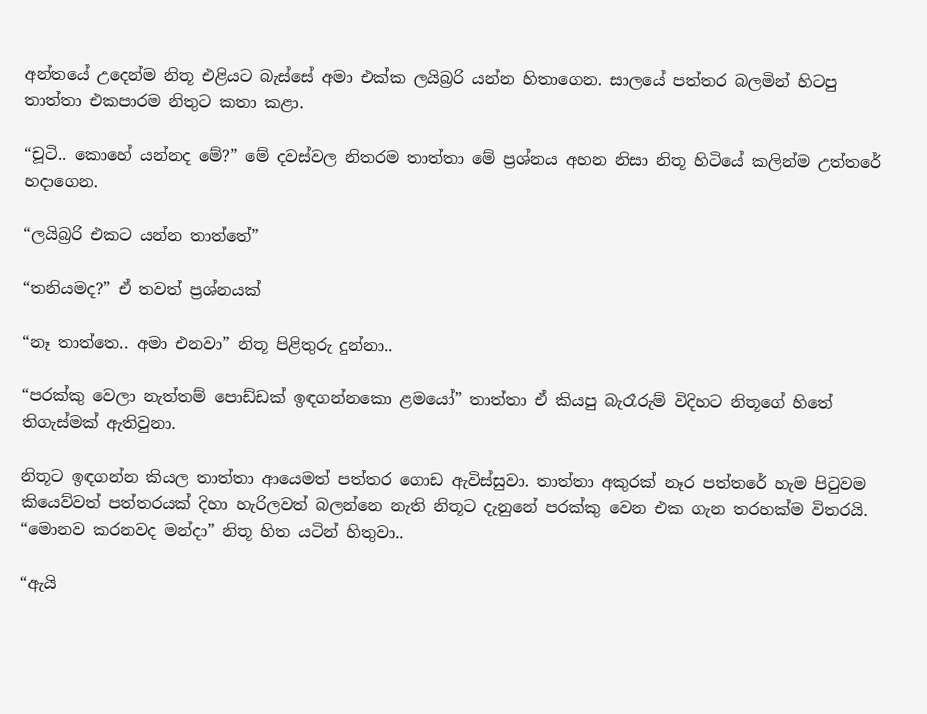අන්තයේ උදෙන්ම නිතූ එළියට බැස්සේ අමා එක්ක ලයිබ්‍රරි යන්න හිතාගෙන. සාලයේ පත්තර බලමින් හිටපු තාත්තා එකපාරම නිතුට කතා කළා.

“චූටි.. කොහේ යන්නද මේ?” මේ දවස්වල නිතරම තාත්තා මේ ප්‍රශ්නය අහන නිසා නිතූ හිටියේ කලින්ම උත්තරේ හදාගෙන.

“ලයිබ්‍රරි එකට යන්න තාත්තේ”

“තනියමද?” ඒ තවත් ප්‍රශ්නයක්

“නෑ තාත්තෙ.. අමා එනවා” නිතූ පිළිතුරු දුන්නා..

“පරක්කු වෙලා නැත්තම් පොඩ්ඩක් ඉඳගන්නකො ළමයෝ” තාත්තා ඒ කියපු බැරෑරුම් විදිහට නිතූගේ හිතේ තිගැස්මක් ඇතිවුනා.

නිතූට ඉඳගන්න කියල තාත්තා ආයෙමත් පත්තර ගොඩ ඇවිස්සුවා. තාත්තා අකුරක් නෑර පත්තරේ හැම පිටුවම කියෙව්වත් පත්තරයක් දිහා හැරිලවත් බලන්නෙ නැති නිතූට දැනුනේ පරක්කු වෙන එක ගැන තරහක්ම විතරයි. “මොනව කරනවද මන්දා” නිතූ හිත යටින් හිතුවා..

“ඇයි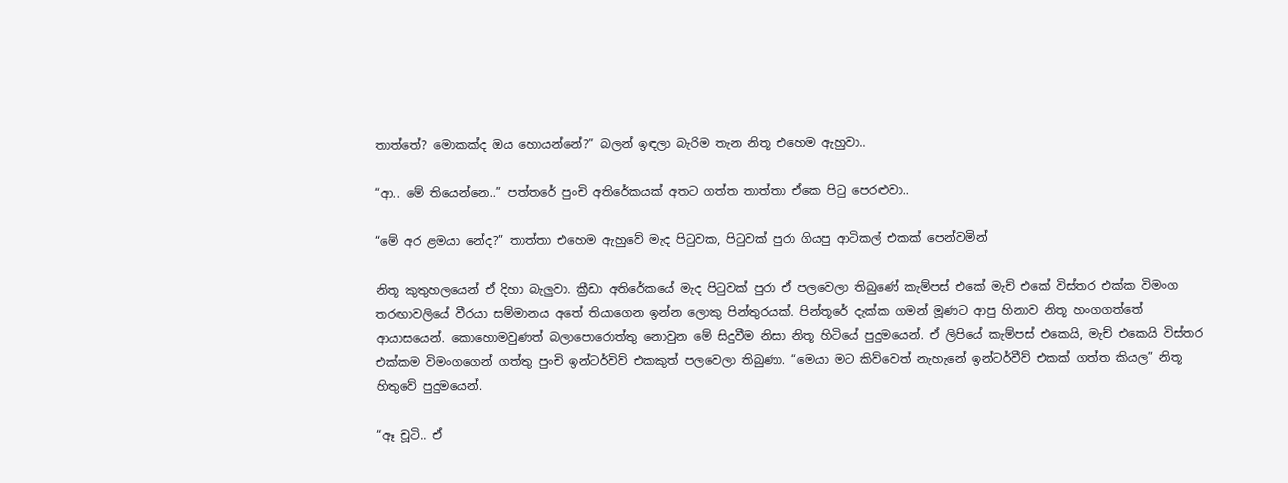තාත්තේ? මොකක්ද ඔය හොයන්නේ?” බලන් ඉඳලා බැරිම තැන නිතූ එහෙම ඇහුවා..

“ආ.. මේ තියෙන්නෙ..” පත්තරේ පුංචි අතිරේකයක් අතට ගත්ත තාත්තා ඒකෙ පිටු පෙරළුවා..

“මේ අර ළමයා නේද?” තාත්තා එහෙම ඇහුවේ මැද පිටුවක, පිටුවක් පුරා ගියපු ආටිකල් එකක් පෙන්වමින්

නිතූ කුතුහලයෙන් ඒ දිහා බැලුවා. ක්‍රීඩා අතිරේකයේ මැද පිටුවක් පුරා ඒ පලවෙලා තිබුණේ කැම්පස් එකේ මැච් එකේ විස්තර එක්ක විමංග තරඟාවලියේ වීරයා සම්මානය අතේ තියාගෙන ඉන්න ලොකු පින්තුරයක්. පින්තූරේ දැක්ක ගමන් මූණට ආපු හිනාව නිතූ හංගගත්තේ ආයාසයෙන්. කොහොමවුණත් බලාපොරොත්තු නොවුන මේ සිදුවීම නිසා නිතූ හිටියේ පුදුමයෙන්. ඒ ලිපියේ කැම්පස් එකෙයි, මැච් එකෙයි විස්තර එක්කම විමංගගෙන් ගත්තු පුංචි ඉන්ටර්විව් එකකුත් පලවෙලා තිබුණා. “මෙයා මට කිව්වෙත් නැහැනේ ඉන්ටර්වීව් එකක් ගත්ත කියල” නිතූ හිතුවේ පුදුමයෙන්.

“ඈ චූටි.. ඒ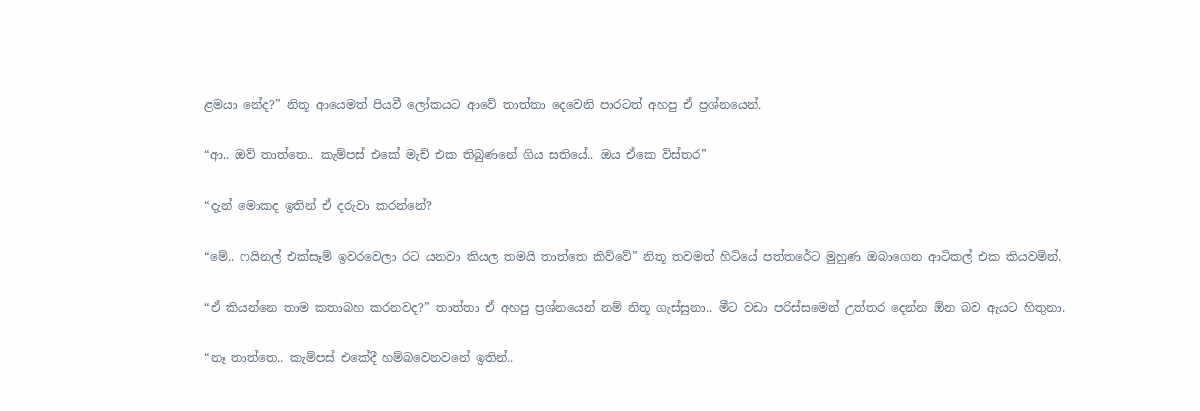ළමයා නේද?” නිතූ ආයෙමත් පියවී ලෝකයට ආවේ තාත්තා දෙවෙනි පාරටත් අහපු ඒ ප්‍රශ්නයෙන්.

“ආ.. ඔව් තාත්තෙ.. කැම්පස් එකේ මැච් එක තිබුණනේ ගිය සතියේ.. ඔය ඒකෙ විස්තර”

“දැන් මොකද ඉතින් ඒ දරුවා කරන්නේ?

“මේ.. ෆයිනල් එක්සෑම් ඉවරවෙලා රට යනවා කියල තමයි තාත්තෙ කිව්වේ” නිතූ තවමත් හිටියේ පත්තරේට මුහුණ ඔබාගෙන ආටිකල් එක කියවමින්.

“ඒ කියන්නෙ තාම කතාබහ කරනවද?” තාත්තා ඒ අහපු ප්‍රශ්නයෙන් නම් නිතූ ගැස්සුනා.. මීට වඩා පරිස්සමෙන් උත්තර දෙන්න ඕන බව ඇයට හිතුනා.

“නෑ තාත්තෙ.. කැම්පස් එකේදී හම්බවෙනවනේ ඉතින්..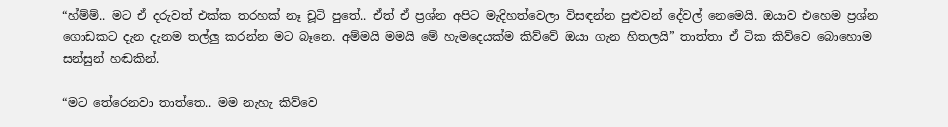“හ්ම්ම්.. මට ඒ දරුවත් එක්ක තරහක් නෑ චූටි පුතේ.. ඒත් ඒ ප්‍රශ්න අපිට මැදිහත්වෙලා විසඳන්න පුළුවන් දේවල් නෙමෙයි. ඔයාව එහෙම ප්‍රශ්න ගොඩකට දැන දැනම තල්ලු කරන්න මට බෑනෙ. අම්මයි මමයි මේ හැමදෙයක්ම කිව්වේ ඔයා ගැන හිතලයි” තාත්තා ඒ ටික කිව්වෙ බොහොම සන්සුන් හඬකින්.

“මට තේරෙනවා තාත්තෙ.. මම නැහැ කිව්වෙ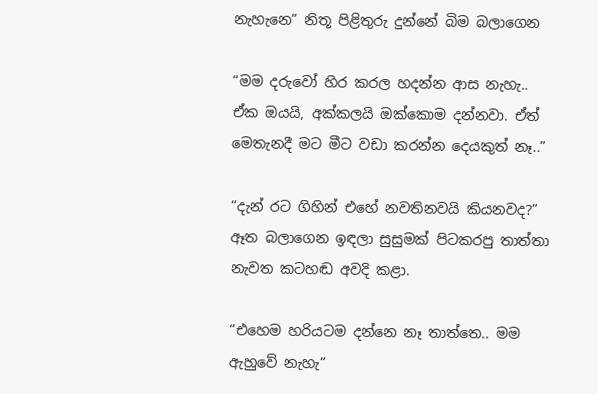නැහැනෙ” නිතූ පිළිතුරු දුන්නේ බිම බලාගෙන

“මම දරුවෝ හිර කරල හදන්න ආස නැහැ.. ඒක ඔයයි, අක්කලයි ඔක්කොම දන්නවා. ඒත් මෙතැනදී මට මීට වඩා කරන්න දෙයකුත් නෑ..”

“දැන් රට ගිහින් එහේ නවතිනවයි කියනවද?” ඈත බලාගෙන ඉඳලා සුසුමක් පිටකරපු තාත්තා නැවත කටහඬ අවදි කළා.

“එහෙම හරියටම දන්නෙ නෑ තාත්තෙ.. මම ඇහුවේ නැහැ”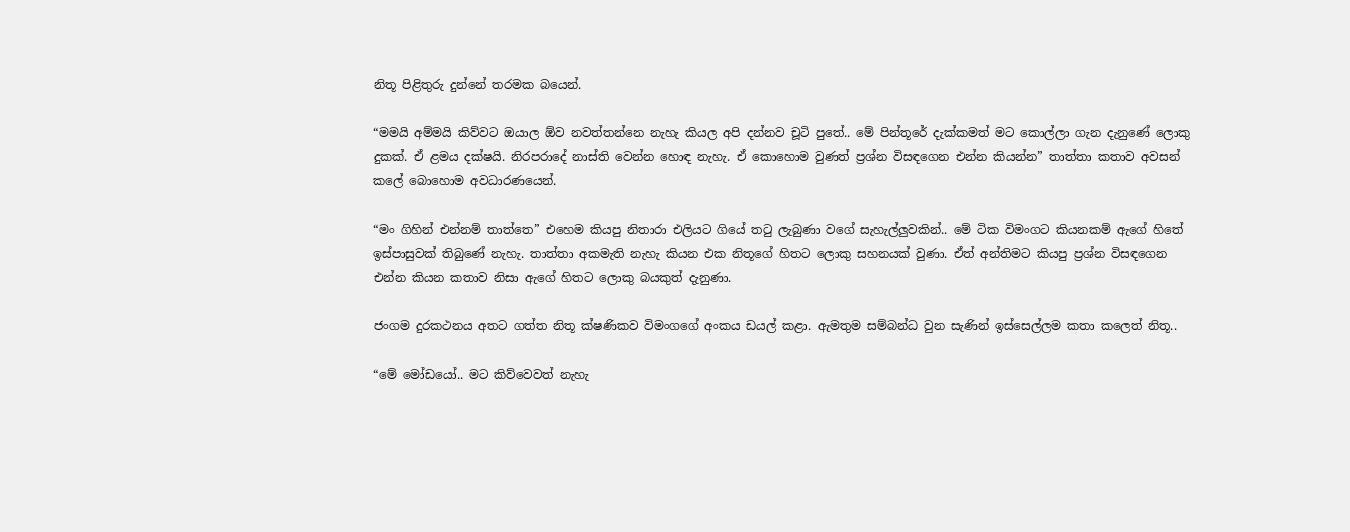නිතූ පිළිතුරු දුන්නේ තරමක බයෙන්.

“මමයි අම්මයි කිව්වට ඔයාල ඕව නවත්තන්නෙ නැහැ කියල අපි දන්නව චූටි පුතේ.. මේ පින්තූරේ දැක්කමත් මට කොල්ලා ගැන දැනුණේ ලොකු දුකක්. ඒ ළමය දක්ෂයි. නිරපරාදේ නාස්ති වෙන්න හොඳ නැහැ. ඒ කොහොම වුණත් ප්‍රශ්න විසඳගෙන එන්න කියන්න” තාත්තා කතාව අවසන් කලේ බොහොම අවධාරණයෙන්.

“මං ගිහින් එන්නම් තාත්තෙ” එහෙම කියපු නිතාරා එලියට ගියේ තටු ලැබුණා වගේ සැහැල්ලුවකින්.. මේ ටික විමංගට කියනකම් ඇගේ හිතේ ඉස්පාසුවක් තිබුණේ නැහැ. තාත්තා අකමැති නැහැ කියන එක නිතූගේ හිතට ලොකු සහනයක් වුණා. ඒත් අන්තිමට කියපු ප්‍රශ්න විසඳගෙන එන්න කියන කතාව නිසා ඇගේ හිතට ලොකු බයකුත් දැනුණා.

ජංගම දුරකථනය අතට ගත්ත නිතූ ක්ෂණිකව විමංගගේ අංකය ඩයල් කළා. ඇමතුම සම්බන්ධ වුන සැණින් ඉස්සෙල්ලම කතා කලෙත් නිතූ..

“මේ මෝඩයෝ.. මට කිව්වෙවත් නැහැ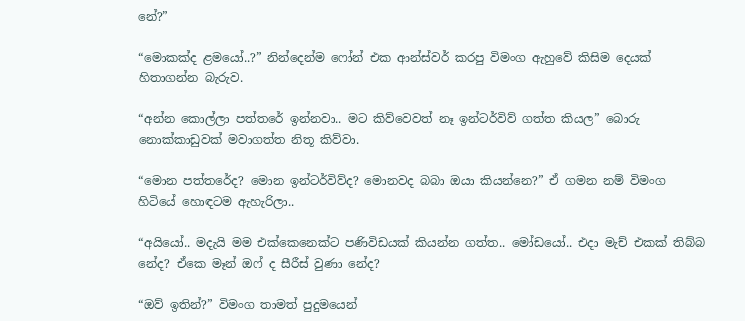නේ?”

“මොකක්ද ළමයෝ..?” නින්දෙන්ම ෆෝන් එක ආන්ස්වර් කරපු විමංග ඇහුවේ කිසිම දෙයක් හිතාගන්න බැරුව.

“අන්න කොල්ලා පත්තරේ ඉන්නවා.. මට කිව්වෙවත් නෑ ඉන්ටර්විව් ගත්ත කියල” බොරු නොක්කාඩුවක් මවාගත්ත නිතූ කිව්වා.

“මොන පත්තරේද? මොන ඉන්ටර්විව්ද? මොනවද බබා ඔයා කියන්නෙ?” ඒ ගමන නම් විමංග හිටියේ හොඳටම ඇහැරිලා..

“අයියෝ.. මදැයි මම එක්කෙනෙක්ට පණිවිඩයක් කියන්න ගත්ත.. මෝඩයෝ.. එදා මැච් එකක් තිබ්බ නේද? ඒකෙ මෑන් ඔෆ් ද සීරීස් වුණා නේද?

“ඔව් ඉතින්?” විමංග තාමත් පුදුමයෙන්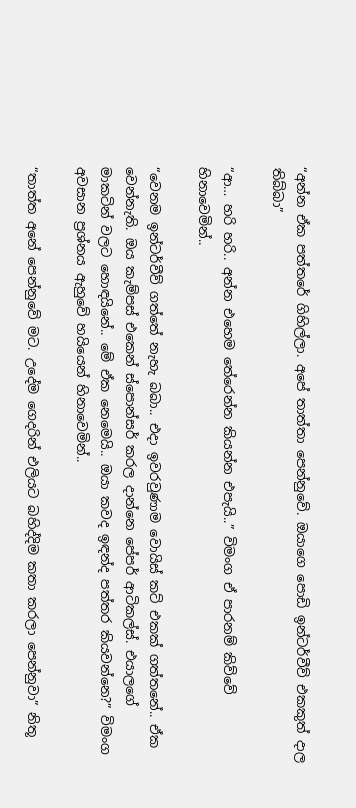“අන්න ඒක පත්තරේ ගිහිල්ලා. අපේ තාත්තා පෙන්නුවේ. ඔයාගෙ පොඩි ඉන්ටර්වීව් එකකුත් දාල තිබ්බා”

“ආ… හරි හරි.. අන්න එහෙම තේරෙන්න කියන්න එපැයි..” විමංග ඒ පාරනම් කිව්වේ හිනාවෙමින්..

“වෙනම ඉන්ටර්වීව් ගත්තේ නැහැ බබා.. එදා ඉවරවුණාම වොයිස් කට් එකක් ගත්තනේ.. ඒක වෙන්නැති. ඔය කැම්පස් එකෙන් ස්පොන්සර් කරල දාන්නෙ පේපර් ආටිකල්ස්. එයාලගේ මාකටින් වලට හොඳයිනේ.. මේ ඒක නෙමෙයි.. ඔයා කවද ඉඳන්ද පත්තර කියවන්නෙ?” විමංග අවසාන ප්‍රශ්නය ඇහුවේ හයියෙන් හිනාවෙමින්..

“තාත්ත අනේ පෙන්නුවේ මට. උදේම ගෙදරින් එලියට බහිද්දිම කතා කරලා පෙන්නුවා” නිතූ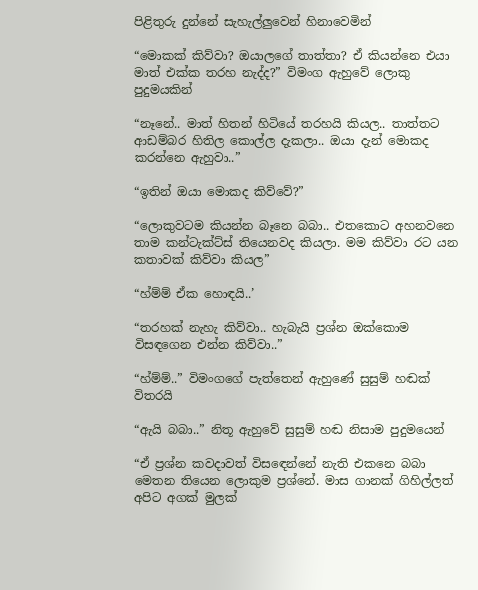පිළිතුරු දුන්නේ සැහැල්ලුවෙන් හිනාවෙමින්

“මොකක් කිව්වා? ඔයාලගේ තාත්තා? ඒ කියන්නෙ එයා මාත් එක්ක තරහ නැද්ද?” විමංග ඇහුවේ ලොකු පුදුමයකින්

“නෑනේ.. මාත් හිතන් හිටියේ තරහයි කියල.. තාත්තට ආඩම්බර හිතිල කොල්ල දැකලා.. ඔයා දැන් මොකද කරන්නෙ ඇහුවා..”

“ඉතින් ඔයා මොකද කිව්වේ?”

“ලොකුවටම කියන්න බෑනෙ බබා.. එතකොට අහනවනෙ තාම කන්ටැක්ට්ස් තියෙනවද කියලා. මම කිව්වා රට යන කතාවක් කිව්වා කියල”

“හ්ම්ම් ඒක හොඳයි..’

“තරහක් නැහැ කිව්වා.. හැබැයි ප්‍රශ්න ඔක්කොම විසඳගෙන එන්න කිව්වා..”

“හ්ම්ම්..” විමංගගේ පැත්තෙන් ඇහුණේ සුසුම් හඬක් විතරයි

“ඇයි බබා..” නිතූ ඇහුවේ සුසුම් හඬ නිසාම පුදුමයෙන්

“ඒ ප්‍රශ්න කවදාවත් විසඳෙන්නේ නැති එකනෙ බබා මෙතන තියෙන ලොකුම ප්‍රශ්නේ. මාස ගානක් ගිහිල්ලත් අපිට අගක් මුලක්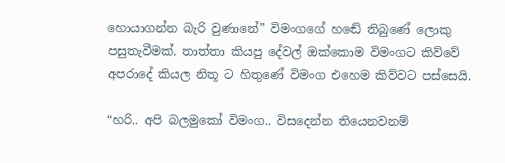හොයාගන්න බැරි වුණානේ” විමංගගේ හඬේ තිබුණේ ලොකු පසුතැවීමක්. තාත්තා කියපු දේවල් ඔක්කොම විමංගට කිව්වේ අපරාදේ කියල නිතූ ට හිතුණේ විමංග එහෙම කිව්වට පස්සෙයි.

“හරි.. අපි බලමුකෝ විමංග.. විසදෙන්න තියෙනවනම්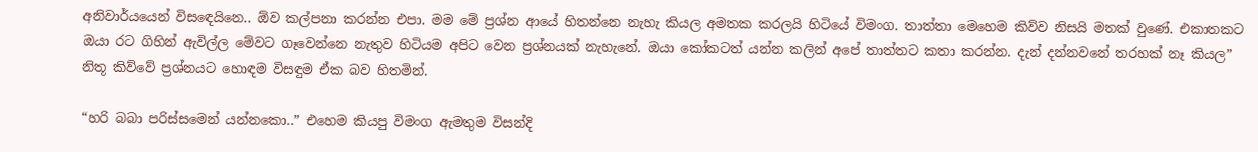අනිවාර්යයෙන් විසඳෙයිනෙ.. ඕව කල්පනා කරන්න එපා. මම මේ ප්‍රශ්න ආයේ හිතන්නෙ නැහැ කියල අමතක කරලයි හිටියේ විමංග. තාත්තා මෙහෙම කිව්ව නිසයි මතක් වුණේ. එකාතකට ඔයා රට ගිහින් ඇවිල්ල මේවට ගෑවෙන්නෙ නැතුව හිටියම අපිට වෙන ප්‍රශ්නයක් නැහැනේ. ඔයා කෝකටත් යන්න කලින් අපේ තාත්තට කතා කරන්න. දැන් දන්නවනේ තරහක් නෑ කියල” නිතූ කිව්වේ ප්‍රශ්නයට හොඳම විසඳුම ඒක බව හිතමින්.

“හරි බබා පරිස්සමෙන් යන්නකො..” එහෙම කියපු විමංග ඇමතුම විසන්දි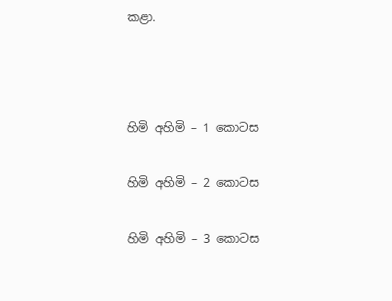කළා.



හිමි අහිමි – 1 කොටස

හිමි අහිමි – 2 කොටස

හිමි අහිමි – 3 කොටස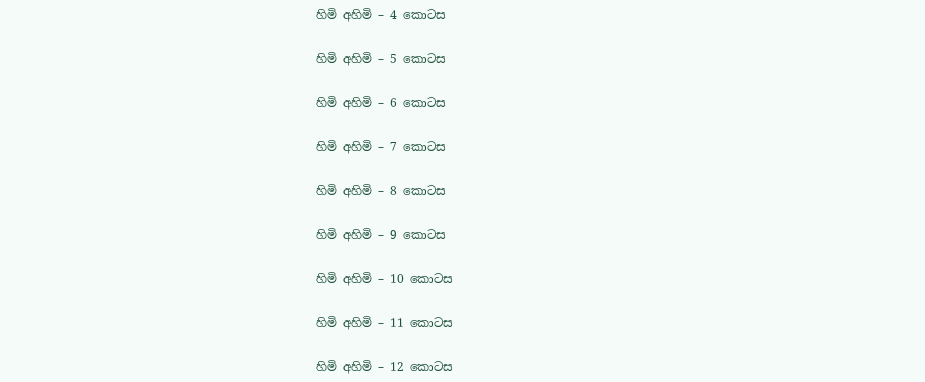හිමි අහිමි – 4 කොටස

හිමි අහිමි – 5 කොටස

හිමි අහිමි – 6 කොටස

හිමි අහිමි – 7 කොටස

හිමි අහිමි – 8 කොටස

හිමි අහිමි – 9 කොටස

හිමි අහිමි – 10 කොටස

හිමි අහිමි – 11 කොටස

හිමි අහිමි – 12 කොටස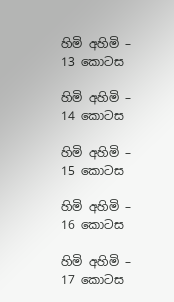හිමි අහිමි – 13 කොටස

හිමි අහිමි – 14 කොටස

හිමි අහිමි – 15 කොටස

හිමි අහිමි – 16 කොටස

හිමි අහිමි – 17 කොටස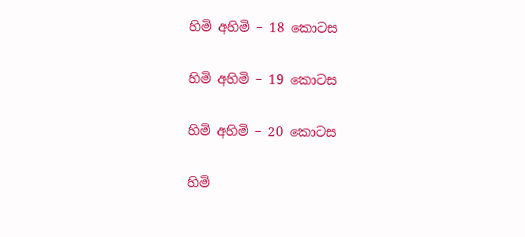හිමි අහිමි – 18 කොටස

හිමි අහිමි – 19 කොටස

හිමි අහිමි – 20 කොටස

හිමි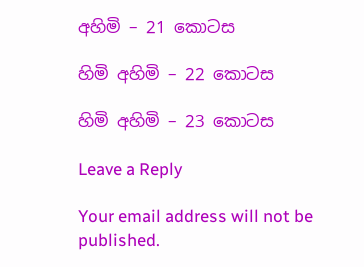අහිමි – 21 කොටස

හිමි අහිමි – 22 කොටස

හිමි අහිමි – 23 කොටස

Leave a Reply

Your email address will not be published.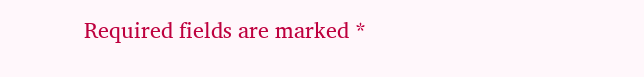Required fields are marked *